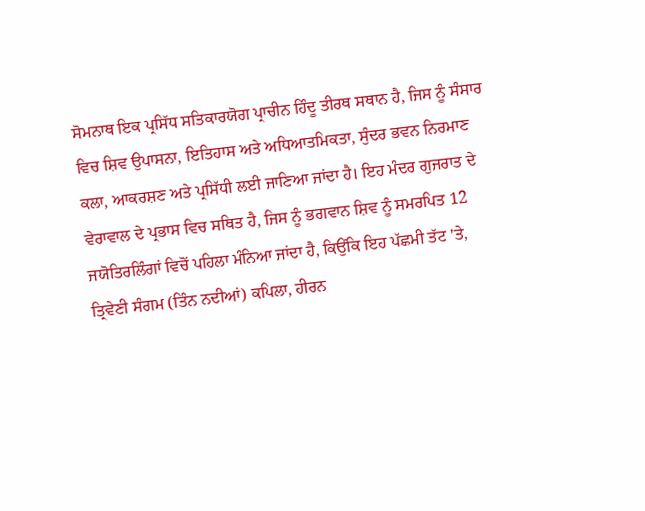ਸੋਮਨਾਥ ਇਕ ਪ੍ਰਸਿੱਧ ਸਤਿਕਾਰਯੋਗ ਪ੍ਰਾਚੀਨ ਹਿੰਦੂ ਤੀਰਥ ਸਥਾਨ ਹੈ, ਜਿਸ ਨੂੰ ਸੰਸਾਰ ਵਿਚ ਸ਼ਿਵ ਉਪਾਸਨਾ, ਇਤਿਹਾਸ ਅਤੇ ਅਧਿਆਤਮਿਕਤਾ, ਸੁੰਦਰ ਭਵਨ ਨਿਰਮਾਣ ਕਲਾ, ਆਕਰਸ਼ਣ ਅਤੇ ਪ੍ਰਸਿੱਧੀ ਲਈ ਜਾਣਿਆ ਜਾਂਦਾ ਹੈ। ਇਹ ਮੰਦਰ ਗੁਜਰਾਤ ਦੇ ਵੇਰਾਵਾਲ ਦੇ ਪ੍ਰਭਾਸ ਵਿਚ ਸਥਿਤ ਹੈ, ਜਿਸ ਨੂੰ ਭਗਵਾਨ ਸ਼ਿਵ ਨੂੰ ਸਮਰਪਿਤ 12 ਜਯੋਤਿਰਲਿੰਗਾਂ ਵਿਚੋਂ ਪਹਿਲਾ ਮੰਨਿਆ ਜਾਂਦਾ ਹੈ, ਕਿਉਂਕਿ ਇਹ ਪੱਛਮੀ ਤੱਟ 'ਤੇ, ਤ੍ਰਿਵੇਣੀ ਸੰਗਮ (ਤਿੰਨ ਨਦੀਆਂ) ਕਪਿਲਾ, ਹੀਰਨ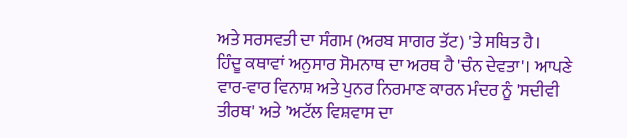ਅਤੇ ਸਰਸਵਤੀ ਦਾ ਸੰਗਮ (ਅਰਬ ਸਾਗਰ ਤੱਟ) 'ਤੇ ਸਥਿਤ ਹੈ।
ਹਿੰਦੂ ਕਥਾਵਾਂ ਅਨੁਸਾਰ ਸੋਮਨਾਥ ਦਾ ਅਰਥ ਹੈ 'ਚੰਨ ਦੇਵਤਾ'। ਆਪਣੇ ਵਾਰ-ਵਾਰ ਵਿਨਾਸ਼ ਅਤੇ ਪੁਨਰ ਨਿਰਮਾਣ ਕਾਰਨ ਮੰਦਰ ਨੂੰ 'ਸਦੀਵੀ ਤੀਰਥ' ਅਤੇ 'ਅਟੱਲ ਵਿਸ਼ਵਾਸ ਦਾ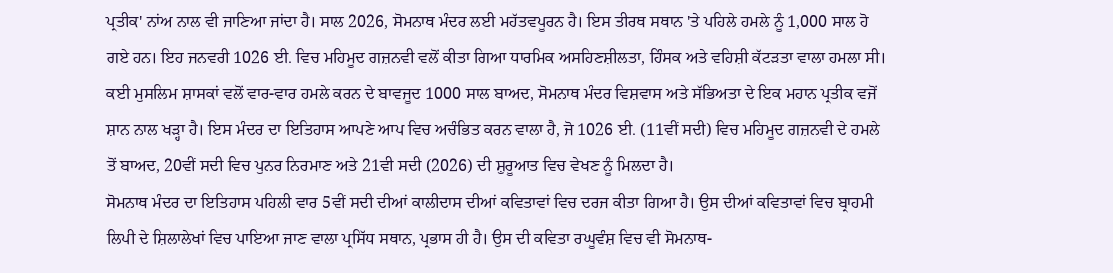ਪ੍ਰਤੀਕ' ਨਾਂਅ ਨਾਲ ਵੀ ਜਾਣਿਆ ਜਾਂਦਾ ਹੈ। ਸਾਲ 2026, ਸੋਮਨਾਥ ਮੰਦਰ ਲਈ ਮਹੱਤਵਪੂਰਨ ਹੈ। ਇਸ ਤੀਰਥ ਸਥਾਨ 'ਤੇ ਪਹਿਲੇ ਹਮਲੇ ਨੂੰ 1,000 ਸਾਲ ਹੋ ਗਏ ਹਨ। ਇਹ ਜਨਵਰੀ 1026 ਈ. ਵਿਚ ਮਹਿਮੂਦ ਗਜ਼ਨਵੀ ਵਲੋਂ ਕੀਤਾ ਗਿਆ ਧਾਰਮਿਕ ਅਸਹਿਣਸ਼ੀਲਤਾ, ਹਿੰਸਕ ਅਤੇ ਵਹਿਸ਼ੀ ਕੱਟੜਤਾ ਵਾਲਾ ਹਮਲਾ ਸੀ। ਕਈ ਮੁਸਲਿਮ ਸ਼ਾਸਕਾਂ ਵਲੋਂ ਵਾਰ-ਵਾਰ ਹਮਲੇ ਕਰਨ ਦੇ ਬਾਵਜੂਦ 1000 ਸਾਲ ਬਾਅਦ, ਸੋਮਨਾਥ ਮੰਦਰ ਵਿਸ਼ਵਾਸ ਅਤੇ ਸੱਭਿਅਤਾ ਦੇ ਇਕ ਮਹਾਨ ਪ੍ਰਤੀਕ ਵਜੋਂ ਸ਼ਾਨ ਨਾਲ ਖੜ੍ਹਾ ਹੈ। ਇਸ ਮੰਦਰ ਦਾ ਇਤਿਹਾਸ ਆਪਣੇ ਆਪ ਵਿਚ ਅਚੰਭਿਤ ਕਰਨ ਵਾਲਾ ਹੈ, ਜੋ 1026 ਈ. (11ਵੀਂ ਸਦੀ) ਵਿਚ ਮਹਿਮੂਦ ਗਜ਼ਨਵੀ ਦੇ ਹਮਲੇ ਤੋਂ ਬਾਅਦ, 20ਵੀਂ ਸਦੀ ਵਿਚ ਪੁਨਰ ਨਿਰਮਾਣ ਅਤੇ 21ਵੀ ਸਦੀ (2026) ਦੀ ਸ਼ੁਰੂਆਤ ਵਿਚ ਵੇਖਣ ਨੂੰ ਮਿਲਦਾ ਹੈ।
ਸੋਮਨਾਥ ਮੰਦਰ ਦਾ ਇਤਿਹਾਸ ਪਹਿਲੀ ਵਾਰ 5ਵੀਂ ਸਦੀ ਦੀਆਂ ਕਾਲੀਦਾਸ ਦੀਆਂ ਕਵਿਤਾਵਾਂ ਵਿਚ ਦਰਜ ਕੀਤਾ ਗਿਆ ਹੈ। ਉਸ ਦੀਆਂ ਕਵਿਤਾਵਾਂ ਵਿਚ ਬ੍ਰਾਹਮੀ ਲਿਪੀ ਦੇ ਸ਼ਿਲਾਲੇਖਾਂ ਵਿਚ ਪਾਇਆ ਜਾਣ ਵਾਲਾ ਪ੍ਰਸਿੱਧ ਸਥਾਨ, ਪ੍ਰਭਾਸ ਹੀ ਹੈ। ਉਸ ਦੀ ਕਵਿਤਾ ਰਘੂਵੰਸ਼ ਵਿਚ ਵੀ ਸੋਮਨਾਥ-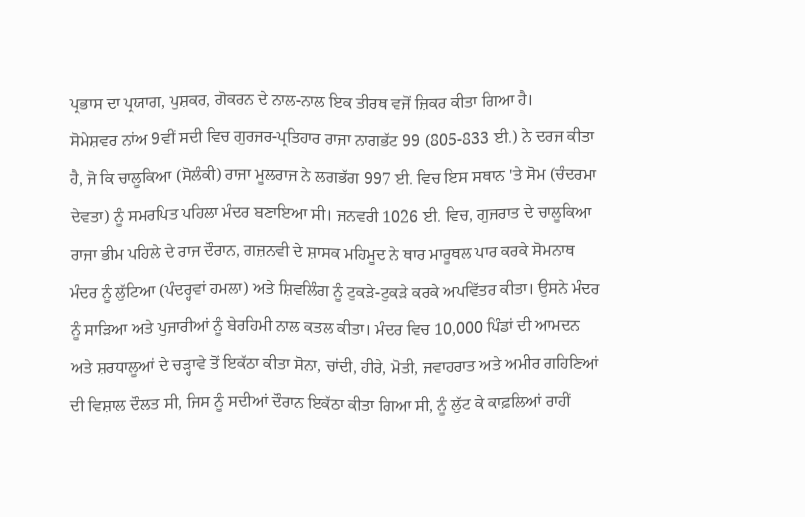ਪ੍ਰਭਾਸ ਦਾ ਪ੍ਰਯਾਗ, ਪੁਸ਼ਕਰ, ਗੋਕਰਨ ਦੇ ਨਾਲ-ਨਾਲ ਇਕ ਤੀਰਥ ਵਜੋਂ ਜ਼ਿਕਰ ਕੀਤਾ ਗਿਆ ਹੈ।
ਸੋਮੇਸ਼ਵਰ ਨਾਂਅ 9ਵੀਂ ਸਦੀ ਵਿਚ ਗੁਰਜਰ-ਪ੍ਰਤਿਹਾਰ ਰਾਜਾ ਨਾਗਭੱਟ 99 (805-833 ਈ.) ਨੇ ਦਰਜ ਕੀਤਾ ਹੈ, ਜੋ ਕਿ ਚਾਲੂਕਿਆ (ਸੋਲੰਕੀ) ਰਾਜਾ ਮੂਲਰਾਜ ਨੇ ਲਗਭੱਗ 997 ਈ. ਵਿਚ ਇਸ ਸਥਾਨ 'ਤੇ ਸੋਮ (ਚੰਦਰਮਾ ਦੇਵਤਾ) ਨੂੰ ਸਮਰਪਿਤ ਪਹਿਲਾ ਮੰਦਰ ਬਣਾਇਆ ਸੀ। ਜਨਵਰੀ 1026 ਈ. ਵਿਚ, ਗੁਜਰਾਤ ਦੇ ਚਾਲੂਕਿਆ ਰਾਜਾ ਭੀਮ ਪਹਿਲੇ ਦੇ ਰਾਜ ਦੌਰਾਨ, ਗਜ਼ਨਵੀ ਦੇ ਸ਼ਾਸਕ ਮਹਿਮੂਦ ਨੇ ਥਾਰ ਮਾਰੂਥਲ ਪਾਰ ਕਰਕੇ ਸੋਮਨਾਥ ਮੰਦਰ ਨੂੰ ਲੁੱਟਿਆ (ਪੰਦਰ੍ਹਵਾਂ ਹਮਲਾ) ਅਤੇ ਸ਼ਿਵਲਿੰਗ ਨੂੰ ਟੁਕੜੇ-ਟੁਕੜੇ ਕਰਕੇ ਅਪਵਿੱਤਰ ਕੀਤਾ। ਉਸਨੇ ਮੰਦਰ ਨੂੰ ਸਾੜਿਆ ਅਤੇ ਪੁਜਾਰੀਆਂ ਨੂੰ ਬੇਰਹਿਮੀ ਨਾਲ ਕਤਲ ਕੀਤਾ। ਮੰਦਰ ਵਿਚ 10,000 ਪਿੰਡਾਂ ਦੀ ਆਮਦਨ ਅਤੇ ਸ਼ਰਧਾਲੂਆਂ ਦੇ ਚੜ੍ਹਾਵੇ ਤੋਂ ਇਕੱਠਾ ਕੀਤਾ ਸੋਨਾ, ਚਾਂਦੀ, ਹੀਰੇ, ਮੋਤੀ, ਜਵਾਹਰਾਤ ਅਤੇ ਅਮੀਰ ਗਹਿਣਿਆਂ ਦੀ ਵਿਸ਼ਾਲ ਦੌਲਤ ਸੀ, ਜਿਸ ਨੂੰ ਸਦੀਆਂ ਦੌਰਾਨ ਇਕੱਠਾ ਕੀਤਾ ਗਿਆ ਸੀ, ਨੂੰ ਲੁੱਟ ਕੇ ਕਾਫ਼ਲਿਆਂ ਰਾਹੀਂ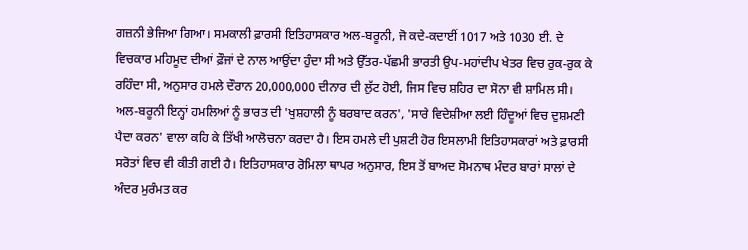ਗਜ਼ਨੀ ਭੇਜਿਆ ਗਿਆ। ਸਮਕਾਲੀ ਫ਼ਾਰਸੀ ਇਤਿਹਾਸਕਾਰ ਅਲ-ਬਰੂਨੀ, ਜੋ ਕਦੇ-ਕਦਾਈਂ 1017 ਅਤੇ 1030 ਈ. ਦੇ ਵਿਚਕਾਰ ਮਹਿਮੂਦ ਦੀਆਂ ਫ਼ੌਜਾਂ ਦੇ ਨਾਲ ਆਉਂਦਾ ਹੁੰਦਾ ਸੀ ਅਤੇ ਉੱਤਰ-ਪੱਛਮੀ ਭਾਰਤੀ ਉਪ-ਮਹਾਂਦੀਪ ਖੇਤਰ ਵਿਚ ਰੁਕ-ਰੁਕ ਕੇ ਰਹਿੰਦਾ ਸੀ, ਅਨੁਸਾਰ ਹਮਲੇ ਦੌਰਾਨ 20,000,000 ਦੀਨਾਰ ਦੀ ਲੁੱਟ ਹੋਈ, ਜਿਸ ਵਿਚ ਸ਼ਹਿਰ ਦਾ ਸੋਨਾ ਵੀ ਸ਼ਾਮਿਲ ਸੀ। ਅਲ-ਬਰੂਨੀ ਇਨ੍ਹਾਂ ਹਮਲਿਆਂ ਨੂੰ ਭਾਰਤ ਦੀ 'ਖੁਸ਼ਹਾਲੀ ਨੂੰ ਬਰਬਾਦ ਕਰਨ', 'ਸਾਰੇ ਵਿਦੇਸ਼ੀਆ ਲਈ ਹਿੰਦੂਆਂ ਵਿਚ ਦੁਸ਼ਮਣੀ ਪੈਦਾ ਕਰਨ' ਵਾਲਾ ਕਹਿ ਕੇ ਤਿੱਖੀ ਆਲੋਚਨਾ ਕਰਦਾ ਹੈ। ਇਸ ਹਮਲੇ ਦੀ ਪੁਸ਼ਟੀ ਹੋਰ ਇਸਲਾਮੀ ਇਤਿਹਾਸਕਾਰਾਂ ਅਤੇ ਫ਼ਾਰਸੀ ਸਰੋਤਾਂ ਵਿਚ ਵੀ ਕੀਤੀ ਗਈ ਹੈ। ਇਤਿਹਾਸਕਾਰ ਰੋਮਿਲਾ ਥਾਪਰ ਅਨੁਸਾਰ, ਇਸ ਤੋਂ ਬਾਅਦ ਸੋਮਨਾਥ ਮੰਦਰ ਬਾਰਾਂ ਸਾਲਾਂ ਦੇ ਅੰਦਰ ਮੁਰੰਮਤ ਕਰ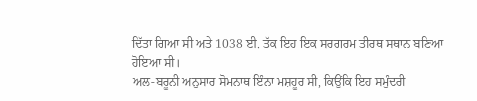ਦਿੱਤਾ ਗਿਆ ਸੀ ਅਤੇ 1038 ਈ. ਤੱਕ ਇਹ ਇਕ ਸਰਗਰਮ ਤੀਰਥ ਸਥਾਨ ਬਣਿਆ ਹੋਇਆ ਸੀ।
ਅਲ-ਬਰੂਨੀ ਅਨੁਸਾਰ ਸੋਮਨਾਥ ਇੰਨਾ ਮਸ਼ਹੂਰ ਸੀ, ਕਿਉਂਕਿ ਇਹ ਸਮੁੰਦਰੀ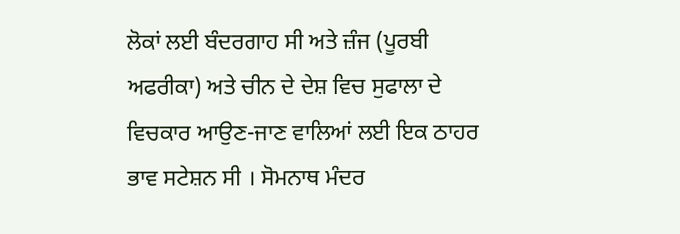ਲੋਕਾਂ ਲਈ ਬੰਦਰਗਾਹ ਸੀ ਅਤੇ ਜ਼ੰਜ (ਪੂਰਬੀ ਅਫਰੀਕਾ) ਅਤੇ ਚੀਨ ਦੇ ਦੇਸ਼ ਵਿਚ ਸੁਫਾਲਾ ਦੇ ਵਿਚਕਾਰ ਆਉਣ-ਜਾਣ ਵਾਲਿਆਂ ਲਈ ਇਕ ਠਾਹਰ ਭਾਵ ਸਟੇਸ਼ਨ ਸੀ । ਸੋਮਨਾਥ ਮੰਦਰ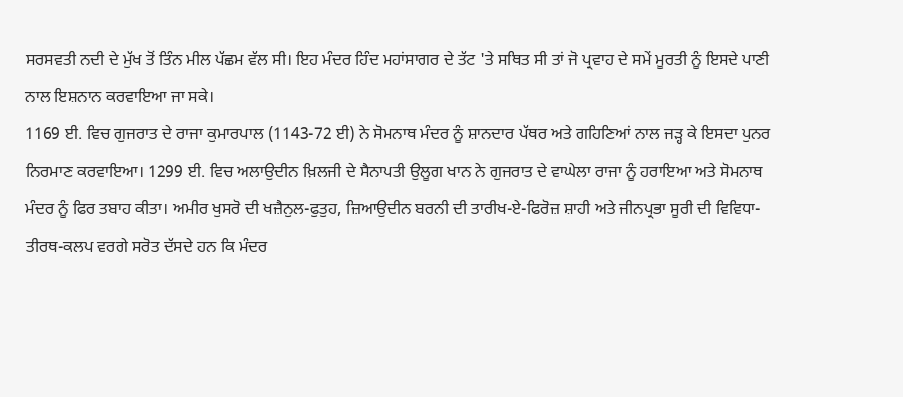ਸਰਸਵਤੀ ਨਦੀ ਦੇ ਮੁੱਖ ਤੋਂ ਤਿੰਨ ਮੀਲ ਪੱਛਮ ਵੱਲ ਸੀ। ਇਹ ਮੰਦਰ ਹਿੰਦ ਮਹਾਂਸਾਗਰ ਦੇ ਤੱਟ 'ਤੇ ਸਥਿਤ ਸੀ ਤਾਂ ਜੋ ਪ੍ਰਵਾਹ ਦੇ ਸਮੇਂ ਮੂਰਤੀ ਨੂੰ ਇਸਦੇ ਪਾਣੀ ਨਾਲ ਇਸ਼ਨਾਨ ਕਰਵਾਇਆ ਜਾ ਸਕੇ।
1169 ਈ. ਵਿਚ ਗੁਜਰਾਤ ਦੇ ਰਾਜਾ ਕੁਮਾਰਪਾਲ (1143-72 ਈ) ਨੇ ਸੋਮਨਾਥ ਮੰਦਰ ਨੂੰ ਸ਼ਾਨਦਾਰ ਪੱਥਰ ਅਤੇ ਗਹਿਣਿਆਂ ਨਾਲ ਜੜ੍ਹ ਕੇ ਇਸਦਾ ਪੁਨਰ ਨਿਰਮਾਣ ਕਰਵਾਇਆ। 1299 ਈ. ਵਿਚ ਅਲਾਉਦੀਨ ਖ਼ਿਲਜੀ ਦੇ ਸੈਨਾਪਤੀ ਉਲੂਗ ਖਾਨ ਨੇ ਗੁਜਰਾਤ ਦੇ ਵਾਘੇਲਾ ਰਾਜਾ ਨੂੰ ਹਰਾਇਆ ਅਤੇ ਸੋਮਨਾਥ ਮੰਦਰ ਨੂੰ ਫਿਰ ਤਬਾਹ ਕੀਤਾ। ਅਮੀਰ ਖੁਸਰੋ ਦੀ ਖਜ਼ੈਨੁਲ-ਫੁਤੁਹ, ਜ਼ਿਆਉਦੀਨ ਬਰਨੀ ਦੀ ਤਾਰੀਖ-ਏ-ਫਿਰੋਜ਼ ਸ਼ਾਹੀ ਅਤੇ ਜੀਨਪ੍ਰਭਾ ਸੂਰੀ ਦੀ ਵਿਵਿਧਾ-ਤੀਰਥ-ਕਲਪ ਵਰਗੇ ਸਰੋਤ ਦੱਸਦੇ ਹਨ ਕਿ ਮੰਦਰ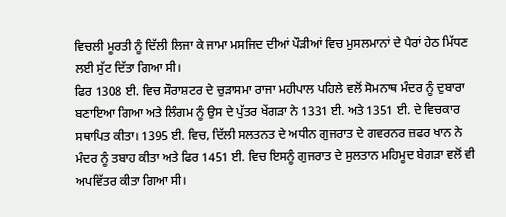ਵਿਚਲੀ ਮੂਰਤੀ ਨੂੰ ਦਿੱਲੀ ਲਿਜਾ ਕੇ ਜਾਮਾ ਮਸਜਿਦ ਦੀਆਂ ਪੌੜੀਆਂ ਵਿਚ ਮੁਸਲਮਾਨਾਂ ਦੇ ਪੈਰਾਂ ਹੇਠ ਮਿੱਧਣ ਲਈ ਸੁੱਟ ਦਿੱਤਾ ਗਿਆ ਸੀ।
ਫਿਰ 1308 ਈ. ਵਿਚ ਸੌਰਾਸ਼ਟਰ ਦੇ ਚੁੜਾਸਮਾ ਰਾਜਾ ਮਹੀਪਾਲ ਪਹਿਲੇ ਵਲੋਂ ਸੋਮਨਾਥ ਮੰਦਰ ਨੂੰ ਦੁਬਾਰਾ ਬਣਾਇਆ ਗਿਆ ਅਤੇ ਲਿੰਗਮ ਨੂੰ ਉਸ ਦੇ ਪੁੱਤਰ ਖੇਂਗੜਾ ਨੇ 1331 ਈ. ਅਤੇ 1351 ਈ. ਦੇ ਵਿਚਕਾਰ ਸਥਾਪਿਤ ਕੀਤਾ। 1395 ਈ. ਵਿਚ, ਦਿੱਲੀ ਸਲਤਨਤ ਦੇ ਅਧੀਨ ਗੁਜਰਾਤ ਦੇ ਗਵਰਨਰ ਜ਼ਫਰ ਖਾਨ ਨੇ ਮੰਦਰ ਨੂੰ ਤਬਾਹ ਕੀਤਾ ਅਤੇ ਫਿਰ 1451 ਈ. ਵਿਚ ਇਸਨੂੰ ਗੁਜਰਾਤ ਦੇ ਸੁਲਤਾਨ ਮਹਿਮੂਦ ਬੇਗੜਾ ਵਲੋਂ ਵੀ ਅਪਵਿੱਤਰ ਕੀਤਾ ਗਿਆ ਸੀ।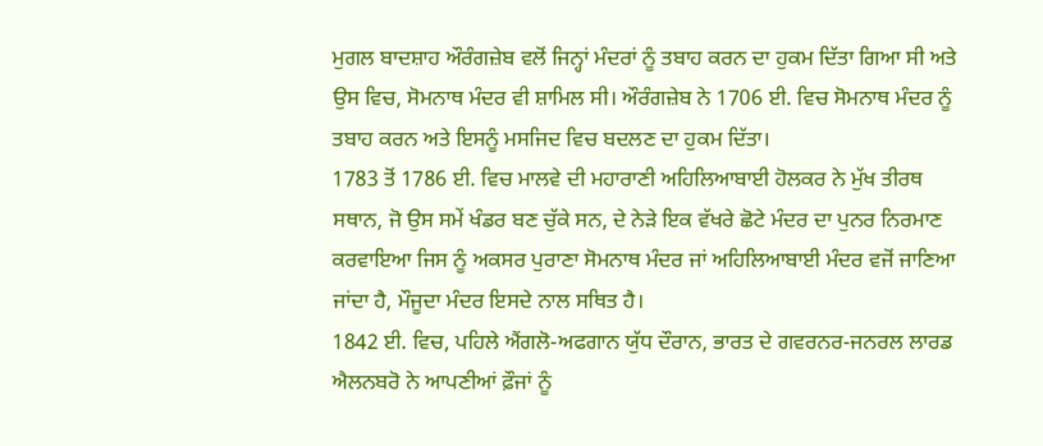ਮੁਗਲ ਬਾਦਸ਼ਾਹ ਔਰੰਗਜ਼ੇਬ ਵਲੋਂ ਜਿਨ੍ਹਾਂ ਮੰਦਰਾਂ ਨੂੰ ਤਬਾਹ ਕਰਨ ਦਾ ਹੁਕਮ ਦਿੱਤਾ ਗਿਆ ਸੀ ਅਤੇ ਉਸ ਵਿਚ, ਸੋਮਨਾਥ ਮੰਦਰ ਵੀ ਸ਼ਾਮਿਲ ਸੀ। ਔਰੰਗਜ਼ੇਬ ਨੇ 1706 ਈ. ਵਿਚ ਸੋਮਨਾਥ ਮੰਦਰ ਨੂੰ ਤਬਾਹ ਕਰਨ ਅਤੇ ਇਸਨੂੰ ਮਸਜਿਦ ਵਿਚ ਬਦਲਣ ਦਾ ਹੁਕਮ ਦਿੱਤਾ।
1783 ਤੋਂ 1786 ਈ. ਵਿਚ ਮਾਲਵੇ ਦੀ ਮਹਾਰਾਣੀ ਅਹਿਲਿਆਬਾਈ ਹੋਲਕਰ ਨੇ ਮੁੱਖ ਤੀਰਥ ਸਥਾਨ, ਜੋ ਉਸ ਸਮੇਂ ਖੰਡਰ ਬਣ ਚੁੱਕੇ ਸਨ, ਦੇ ਨੇੜੇ ਇਕ ਵੱਖਰੇ ਛੋਟੇ ਮੰਦਰ ਦਾ ਪੁਨਰ ਨਿਰਮਾਣ ਕਰਵਾਇਆ ਜਿਸ ਨੂੰ ਅਕਸਰ ਪੁਰਾਣਾ ਸੋਮਨਾਥ ਮੰਦਰ ਜਾਂ ਅਹਿਲਿਆਬਾਈ ਮੰਦਰ ਵਜੋਂ ਜਾਣਿਆ ਜਾਂਦਾ ਹੈ, ਮੌਜੂਦਾ ਮੰਦਰ ਇਸਦੇ ਨਾਲ ਸਥਿਤ ਹੈ।
1842 ਈ. ਵਿਚ, ਪਹਿਲੇ ਐਂਗਲੋ-ਅਫਗਾਨ ਯੁੱਧ ਦੌਰਾਨ, ਭਾਰਤ ਦੇ ਗਵਰਨਰ-ਜਨਰਲ ਲਾਰਡ ਐਲਨਬਰੋ ਨੇ ਆਪਣੀਆਂ ਫ਼ੌਜਾਂ ਨੂੰ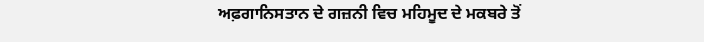ਅਫ਼ਗਾਨਿਸਤਾਨ ਦੇ ਗਜ਼ਨੀ ਵਿਚ ਮਹਿਮੂਦ ਦੇ ਮਕਬਰੇ ਤੋਂ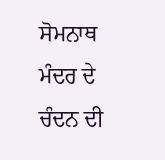ਸੋਮਨਾਥ ਮੰਦਰ ਦੇ ਚੰਦਨ ਦੀ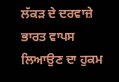ਲੱਕੜ ਦੇ ਦਰਵਾਜ਼ੇ ਭਾਰਤ ਵਾਪਸ ਲਿਆਉਣ ਦਾ ਹੁਕਮ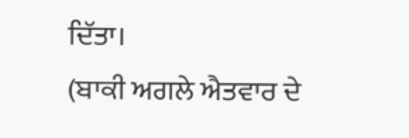ਦਿੱਤਾ।
(ਬਾਕੀ ਅਗਲੇ ਐਤਵਾਰ ਦੇ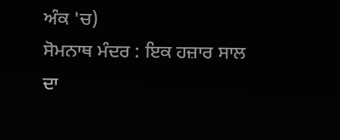ਅੰਕ 'ਚ)
ਸੋਮਨਾਥ ਮੰਦਰ : ਇਕ ਹਜ਼ਾਰ ਸਾਲ ਦਾ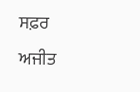ਸਫ਼ਰ
ਅਜੀਤ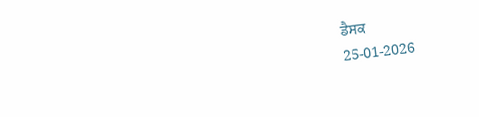ਡੈਸਕ
25-01-2026